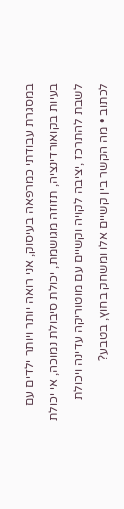במסגרת עבודתי כמרפאה בעיסוק, אני רואה יותר ויותר ילדים עם בעיות בקואורדינציה, תזוזה מגושמת, יכולת סיבולת נמוכה, אי יכולת לשבת להתרכז ,יציבה לקויה וקשיים עם מוטוריקה עדינה ויכולת לכתוב • מה הקשר בין קשיים אלו ומשחק בחוץ, בטבע?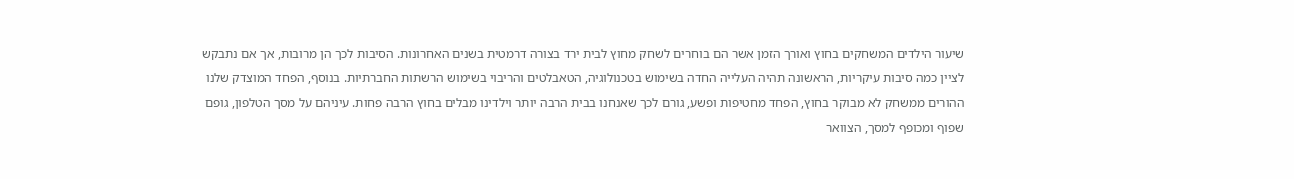שיעור הילדים המשחקים בחוץ ואורך הזמן אשר הם בוחרים לשחק מחוץ לבית ירד בצורה דרמטית בשנים האחרונות. הסיבות לכך הן מרובות, אך אם נתבקש לציין כמה סיבות עיקריות, הראשונה תהיה העלייה החדה בשימוש בטכנולוגיה, הטאבלטים והריבוי בשימוש הרשתות החברתיות. בנוסף, הפחד המוצדק שלנו ההורים ממשחק לא מבוקר בחוץ, הפחד מחטיפות ופשע, גורם לכך שאנחנו בבית הרבה יותר וילדינו מבלים בחוץ הרבה פחות. עיניהם על מסך הטלפון, גופם שפוף ומכופף למסך, הצוואר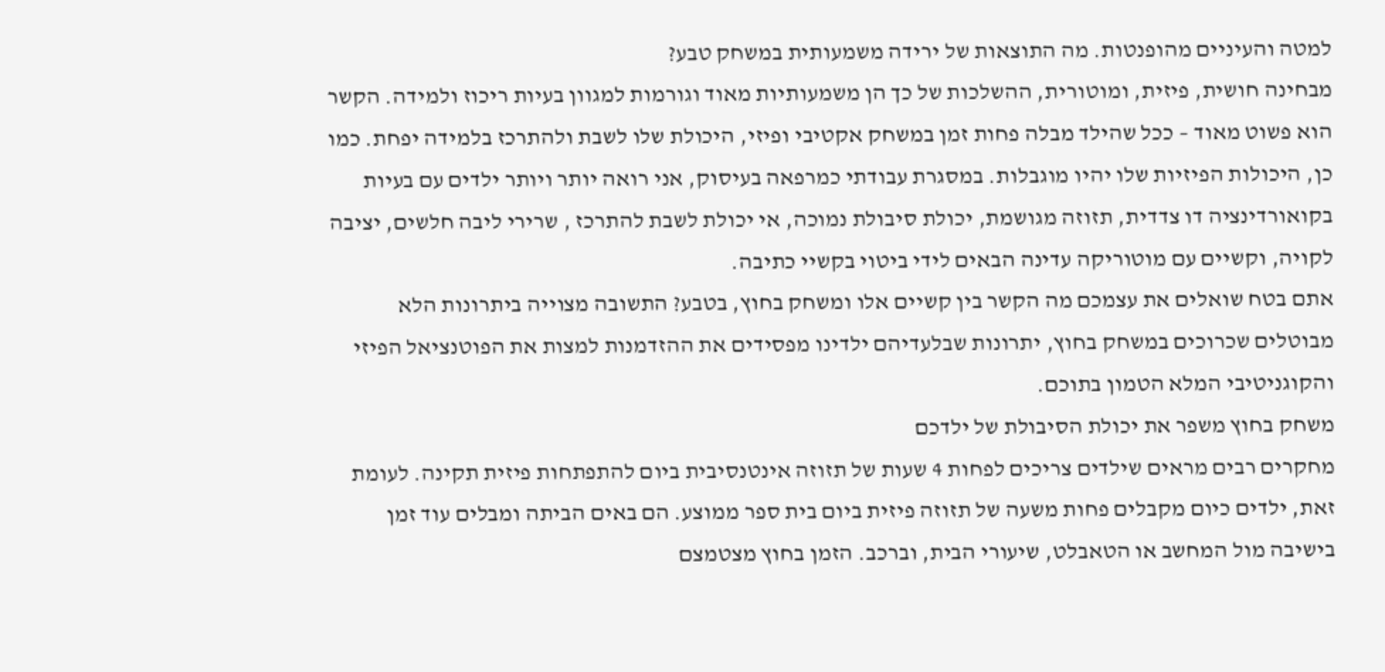למטה והעיניים מהופנטות. מה התוצאות של ירידה משמעותית במשחק טבע?
מבחינה חושית, פיזית, ומוטורית, ההשלכות של כך הן משמעותיות מאוד וגורמות למגוון בעיות ריכוז ולמידה. הקשר הוא פשוט מאוד – ככל שהילד מבלה פחות זמן במשחק אקטיבי ופיזי, היכולת שלו לשבת ולהתרכז בלמידה יפחת. כמו כן, היכולות הפיזיות שלו יהיו מוגבלות. במסגרת עבודתי כמרפאה בעיסוק, אני רואה יותר ויותר ילדים עם בעיות בקואורדינציה דו צדדית, תזוזה מגושמת, יכולת סיבולת נמוכה, אי יכולת לשבת להתרכז , שרירי ליבה חלשים, יציבה לקויה, וקשיים עם מוטוריקה עדינה הבאים לידי ביטוי בקשיי כתיבה.
אתם בטח שואלים את עצמכם מה הקשר בין קשיים אלו ומשחק בחוץ, בטבע? התשובה מצוייה ביתרונות הלא מבוטלים שכרוכים במשחק בחוץ, יתרונות שבלעדיהם ילדינו מפסידים את ההזדמנות למצות את הפוטנציאל הפיזי והקוגניטיבי המלא הטמון בתוכם.
משחק בחוץ משפר את יכולת הסיבולת של ילדכם
מחקרים רבים מראים שילדים צריכים לפחות 4 שעות של תזוזה אינטנסיבית ביום להתפתחות פיזית תקינה. לעומת זאת, ילדים כיום מקבלים פחות משעה של תזוזה פיזית ביום בית ספר ממוצע. הם באים הביתה ומבלים עוד זמן בישיבה מול המחשב או הטאבלט, שיעורי הבית, וברכב. הזמן בחוץ מצטמצם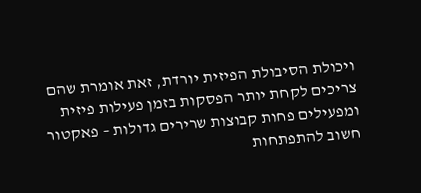ויכולת הסיבולת הפיזית יורדת, זאת אומרת שהם צריכים לקחת יותר הפסקות בזמן פעילות פיזית ומפעילים פחות קבוצות שרירים גדולות – פאקטור חשוב להתפתחות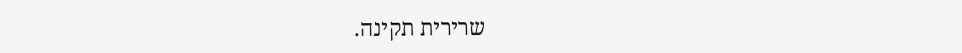שרירית תקינה.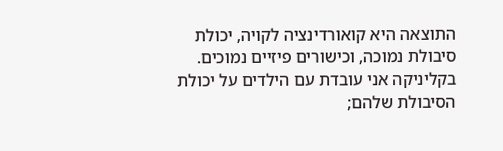התוצאה היא קואורדינציה לקויה, יכולת סיבולת נמוכה, וכישורים פיזיים נמוכים. בקליניקה אני עובדת עם הילדים על יכולת הסיבולת שלהם;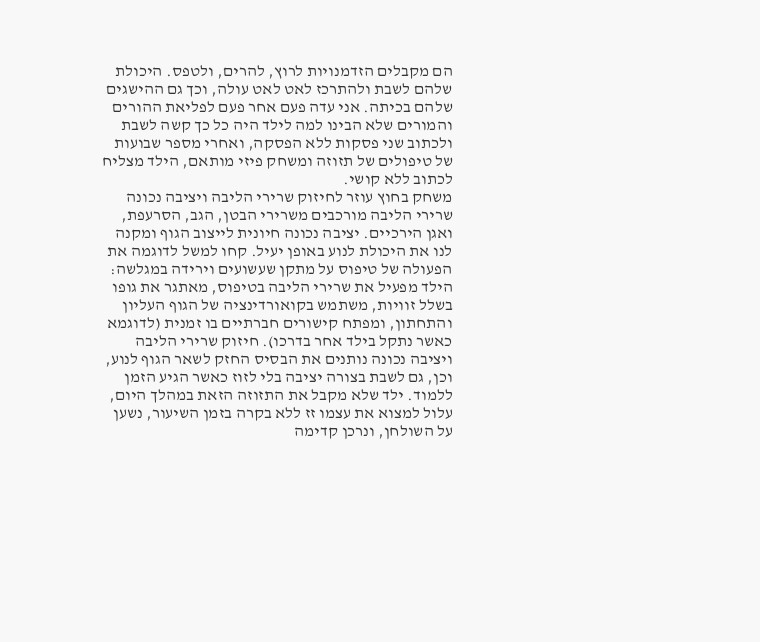הם מקבלים הזדמנויות לרוץ, להרים, ולטפס. היכולת שלהם לשבת ולהתרכז לאט לאט עולה, וכך גם ההישגים שלהם בכיתה. אני עדה פעם אחר פעם לפליאת ההורים והמורים שלא הבינו למה לילד היה כל כך קשה לשבת ולכתוב שני פסקות ללא הפסקה, ואחרי מספר שבועות של טיפולים של תזוזה ומשחק פיזי מותאם, הילד מצליח לכתוב ללא קושי.
משחק בחוץ עוזר לחיזוק שרירי הליבה ויציבה נכונה
שרירי הליבה מורכבים משרירי הבטן, הגב, הסרעפת, ואגן הירכיים. יציבה נכונה חיונית לייצוב הגוף ומקנה לנו את היכולת לנוע באופן יעיל. קחו למשל לדוגמה את הפעולה של טיפוס על מתקן שעשועים וירידה במגלשה: הילד מפעיל את שרירי הליבה בטיפוס, מאתגר את גופו בשלל זוויות, משתמש בקואורדינציה של הגוף העליון והתחתון, ומפתח קישורים חברתיים בו זמנית (לדוגמא כאשר נתקל בילד אחר בדרכו). חיזוק שרירי הליבה ויציבה נכונה נותנים את הבסיס החזק לשאר הגוף לנוע, וכן, גם לשבת בצורה יציבה בלי לזוז כאשר הגיע הזמן ללמוד. ילד שלא מקבל את התזוזה הזאת במהלך היום, עלול למצוא את עצמו זז ללא בקרה בזמן השיעור, נשען על השולחן, ונרכן קדימה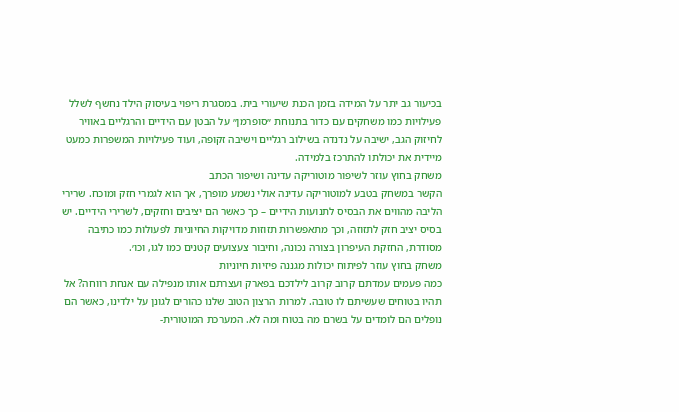בכיעור גב יתר על המידה בזמן הכנת שיעורי בית. במסגרת ריפוי בעיסוק הילד נחשף לשלל פעילויות כמו משחקים עם כדור בתנוחת ״סופרמן״ על הבטן עם הידיים והרגליים באוויר לחיזוק הגב, ישיבה על נדנדה בשילוב רגליים וישיבה זקופה, ועוד פעילויות המשפרות כמעט מיידית את יכולתו להתרכז בלמידה.
משחק בחוץ עוזר לשיפור מוטוריקה עדינה ושיפור הכתב
הקשר במשחק בטבע למוטוריקה עדינה אולי נשמע מופרך, אך הוא לגמרי חזק ומוכח. שרירי הליבה מהווים את הבסיס לתנועות הידיים – כך כאשר הם יציבים וחזקים, לשרירי הידיים. יש בסיס יציב חזק לתזוזה, וכך מתאפשרות תזוזות מדויקות החיוניות לפעולות כמו כתיבה מסודרת, החזקת העיפרון בצורה נכונה, וחיבור צעצועים קטנים כמו לגו, וכו׳.
משחק בחוץ עוזר לפיתוח יכולות מגננה פיזיות חיוניות
כמה פעמים עמדתם קרוב קרוב לילדכם בפארק ועצרתם אותו מנפילה עם אנחת רווחה? אל תהיו בטוחים שעשיתם לו טובה. למרות הרצון הטוב שלנו כהורים לגונן על ילדינו, כאשר הם נופלים הם לומדים על בשרם מה בטוח ומה לא. המערכת המוטורית-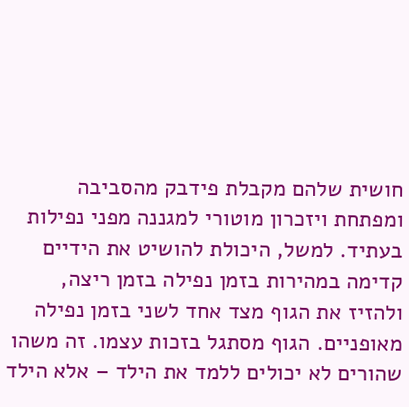חושית שלהם מקבלת פידבק מהסביבה ומפתחת ויזכרון מוטורי למגננה מפני נפילות בעתיד. למשל, היכולת להושיט את הידיים קדימה במהירות בזמן נפילה בזמן ריצה, ולהזיז את הגוף מצד אחד לשני בזמן נפילה מאופניים. הגוף מסתגל בזכות עצמו. זה משהו שהורים לא יכולים ללמד את הילד – אלא הילד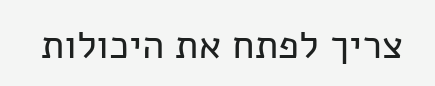צריך לפתח את היכולות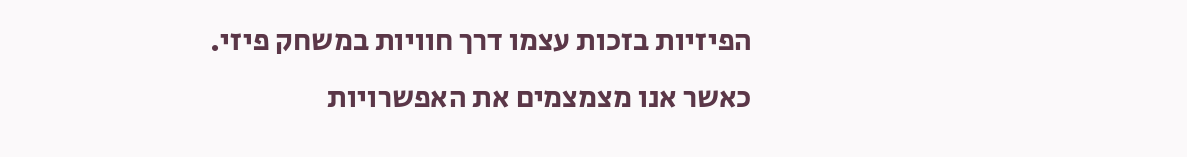הפיזיות בזכות עצמו דרך חוויות במשחק פיזי.
כאשר אנו מצמצמים את האפשרויות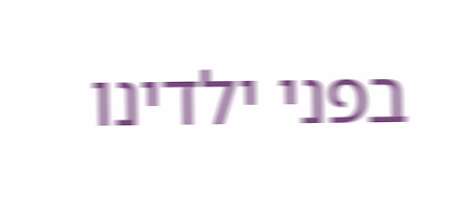בפני ילדינו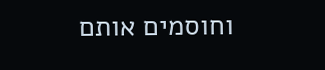וחוסמים אותם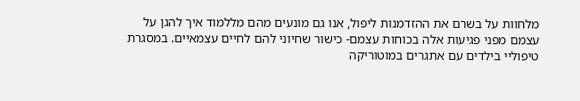מלחוות על בשרם את ההזדמנות ליפול, אנו גם מונעים מהם מללמוד איך להגן על עצמם מפני פגיעות אלה בכוחות עצמם- כישור שחיוני להם לחיים עצמאיים. במסגרת טיפוליי בילדים עם אתגרים במוטוריקה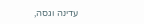עדינה וגסה,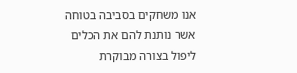אנו משחקים בסביבה בטוחה אשר נותנת להם את הכלים ליפול בצורה מבוקרת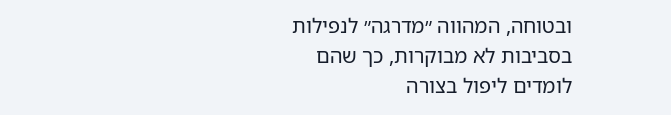ובטוחה, המהווה ״מדרגה״ לנפילות בסביבות לא מבוקרות, כך שהם לומדים ליפול בצורה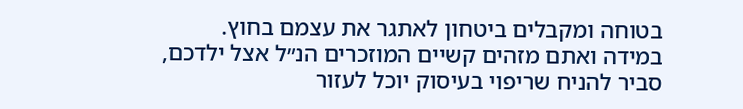בטוחה ומקבלים ביטחון לאתגר את עצמם בחוץ.
במידה ואתם מזהים קשיים המוזכרים הנ״ל אצל ילדכם, סביר להניח שריפוי בעיסוק יוכל לעזור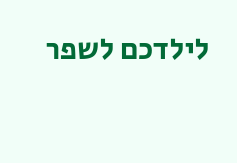לילדכם לשפר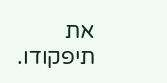את תיפקודו.